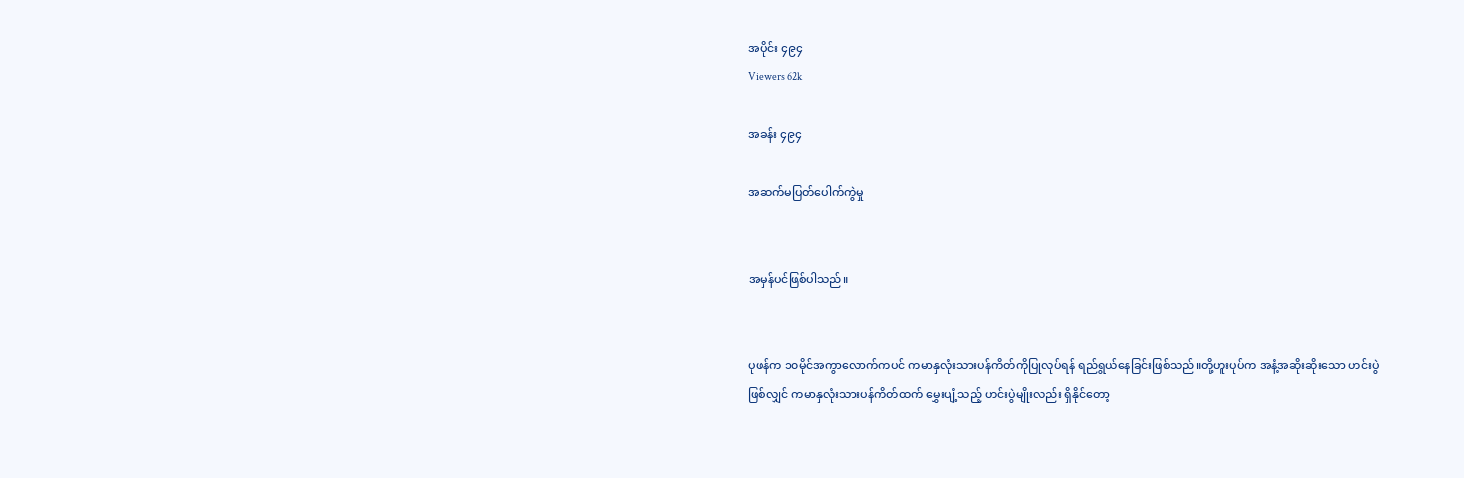အပိုင်း ၄၉၄
Viewers 62k

အခန်း ၄၉၄

အဆက်မပြတ်ပေါက်ကွဲမှု


အမှန်ပင်ဖြစ်ပါသည်။


ပုဖန်က ၁၀မိုင်အကွာလောက်ကပင် ကမာနှလုံးသားပန်ကိတ်ကိုပြုလုပ်ရန် ရည်ရွယ်နေခြင်းဖြစ်သည်။တို့ဟူးပုပ်က အနံ့အဆိုးဆိုးသော ဟင်းပွဲဖြစ်လျှင် ကမာနှလုံးသားပန်ကိတ်ထက် မွှေးပျံ့သည့် ဟင်းပွဲမျိုးလည်း ရှိနိုင်တော့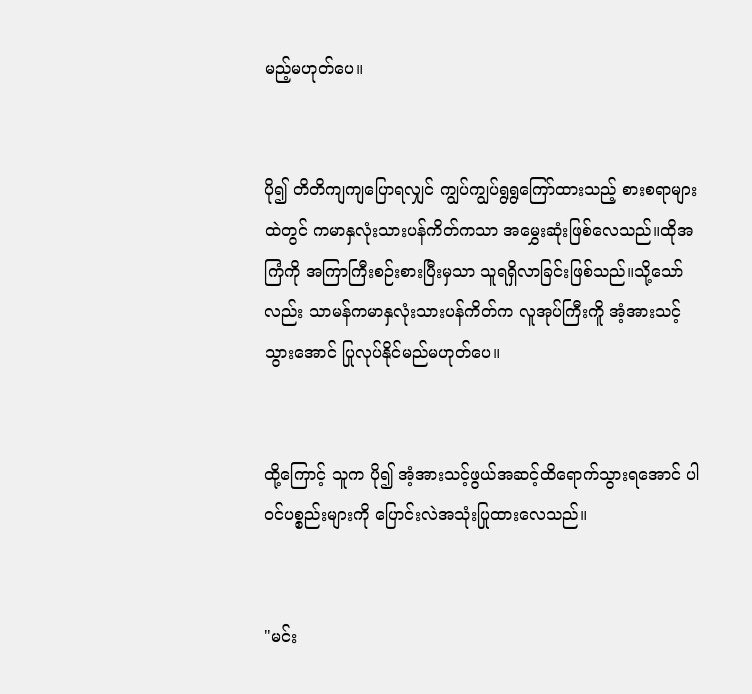မည့်မဟုတ်ပေ။


ပို၍ တိတိကျကျပြောရလျှင် ကျွပ်ကျွပ်ရွရွကြော်ထားသည့် စားစရာများထဲတွင် ကမာနှလုံးသားပန်ကိတ်ကသာ အမွှေးဆုံးဖြစ်လေသည်။ထိုအကြံကို အကြာကြီးစဉ်းစားပြီးမှသာ သူရရှိလာခြင်းဖြစ်သည်။သို့သော်လည်း သာမန်ကမာနှလုံးသားပန်ကိတ်က လူအုပ်ကြီးကိူ အံ့အားသင့်သွားအောင် ပြုလုပ်နိုင်မည်မဟုတ်ပေ။


ထို့ကြောင့် သူက ပို၍ အံ့အားသင့်ဖွယ်အဆင့်ထိရောက်သွားရအောင် ပါဝင်ပစ္စည်းများကို ပြောင်းလဲအသုံးပြုထားလေသည်။


"မင်း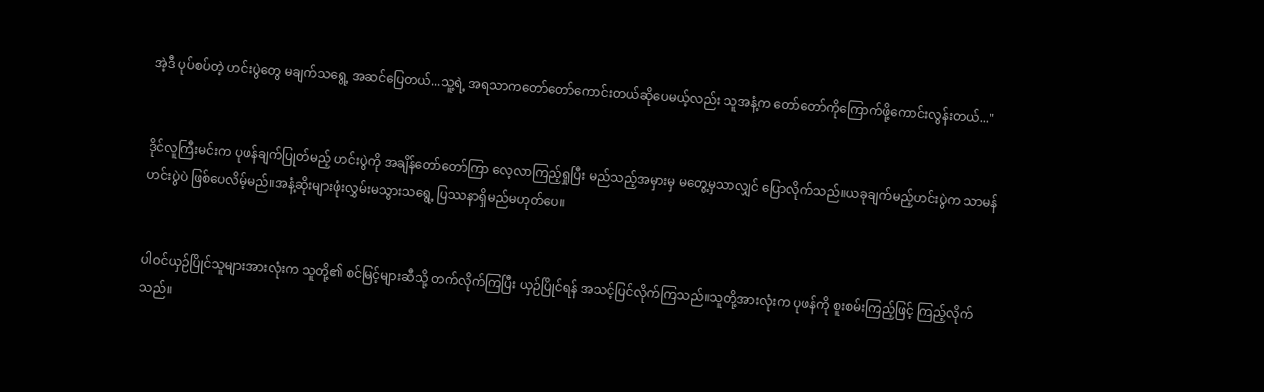အဲ့ဒီ ပုပ်စပ်တဲ့ ဟင်းပွဲတွေ မချက်သရွေ့ အဆင်ပြေတယ်...သူ့ရဲ့ အရသာကတော်တော်ကောင်းတယ်ဆိုပေမယ့်လည်း သူအနံ့က တော်တော်ကိုကြောက်ဖို့ကောင်းလွန်းတယ်..."


ဒိုင်လူကြီးမင်းက ပုဖန်ချက်ပြုတ်မည့် ဟင်းပွဲကို အချိန်တော်တော်ကြာ လေ့လာကြည့်ရှုပြီး မည်သည့်အမှားမှ မတွေ့မှသာလျှင် ပြောလိုက်သည်။ယခုချက်မည့်ဟင်းပွဲက သာမန်ဟင်းပွဲပဲ ဖြစ်ပေလိမ့်မည်။အနံ့ဆိုးများဖုံးလွှမ်းမသွားသရွေ့ ပြဿနာရှိမည်မဟုတ်ပေ။


ပါဝင်ယှဉ်ပြိုင်သူများအားလုံးက သူတို့၏ စင်မြင့်များဆီသို့ တက်လိုက်ကြပြီး ယှဉ်ပြိုင်ရန် အသင့်ပြင်လိုက်ကြသည်။သူတို့အားလုံးက ပုဖန်ကို စူးစမ်းကြည့်ဖြင့် ကြည့်လိုက်သည်။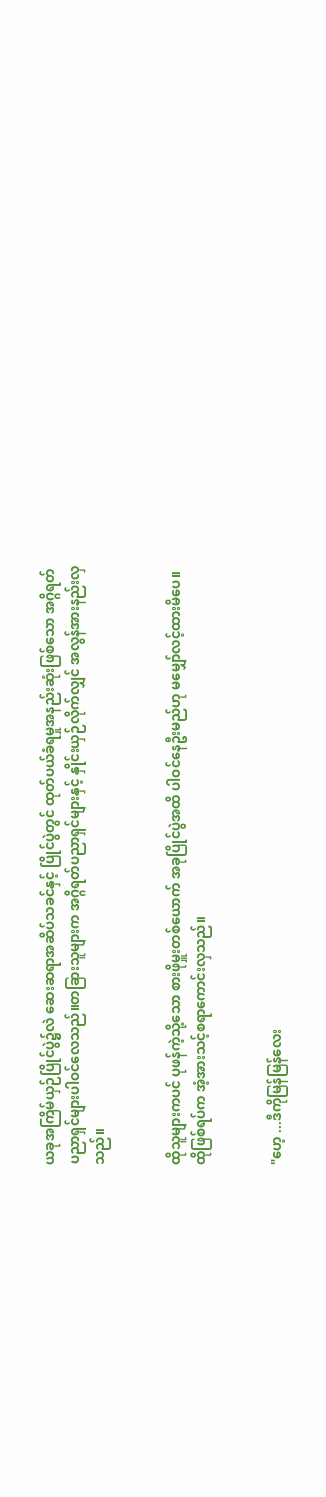ယခုအကြိမ်ယှဉ်ပြိုင်ပွဲ၌လဲ ဆေးဆရာအဆိပ်သခင်နှင့် ပြိုင်ပွဲတွင် ထုတ်ပယ်ခံရမှုအနည်းဆုံးဖြစ်သော အဂ္ဂိရတ်ပညာရှင်များပါဝင်လေသည်။တခြားသူများက အဂ္ဂိရတ်ပညာရှင်များနှင့် နှိုင်းယှဉ်လိုက်လျှင် အလွန်အားနည်းလှသည်။


ထိုသူများကပင် ပုဖန်ကဲ့သို့သော စားဖိုမှူးတစ်ယောက် အခုပြိုင်ပွဲအထိ ပါဝင်နေဦးမည်ဟု မမျှော်လင့်ထားမိပေ။ထိုဖြစ်ရပ်က အံ့အားသင့်စရာကောင်းလှသည်။


"ဟေ့ ...ဒီကိုမြန်မြန်လေး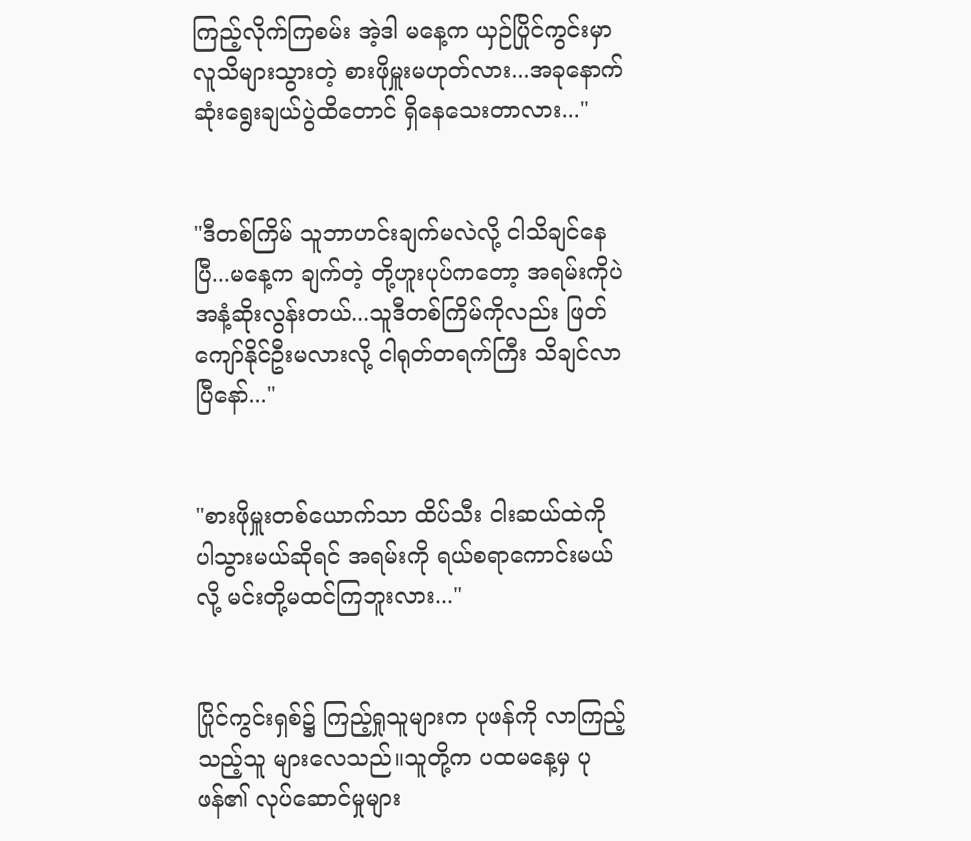ကြည့်လိုက်ကြစမ်း အဲ့ဒါ မနေ့က ယှဉ်ပြိုင်ကွင်းမှာ လူသိများသွားတဲ့ စားဖိုမှူးမဟုတ်လား...အခုနောက်ဆုံးရွေးချယ်ပွဲထိတောင် ရှိနေသေးတာလား..."


"ဒီတစ်ကြိမ် သူဘာဟင်းချက်မလဲလို့ ငါသိချင်နေပြီ...မနေ့က ချက်တဲ့ တို့ဟူးပုပ်ကတော့ အရမ်းကိုပဲ အနံ့ဆိုးလွန်းတယ်...သူဒီတစ်ကြိမ်ကိုလည်း ဖြတ်ကျော်နိုင်ဦးမလားလို့ ငါရုတ်တရက်ကြီး သိချင်လာပြီနော်..."


"စားဖိုမှူးတစ်ယောက်သာ ထိပ်သီး ငါးဆယ်ထဲကို ပါသွားမယ်ဆိုရင် အရမ်းကို ရယ်စရာကောင်းမယ်လို့ မင်းတို့မထင်ကြဘူးလား..."


ပြိုင်ကွင်းရှစ်၌ ကြည့်ရှုသူများက ပုဖန်ကို လာကြည့်သည့်သူ များလေသည်။သူတို့က ပထမနေ့မှ ပုဖန်၏ လုပ်ဆောင်မှုများ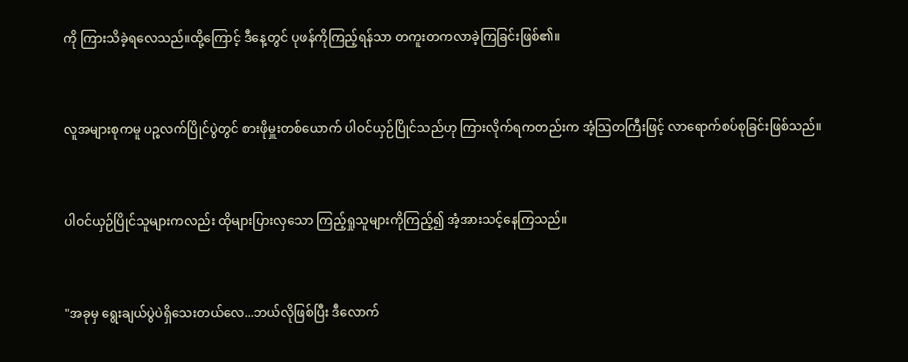ကို ကြားသိခဲ့ရလေသည်။ထို့ကြောင့် ဒီနေ့တွင် ပုဖန်ကိုကြည့်ရန်သာ တကူးတကလာခဲ့ကြခြင်းဖြစ်၏။


လူအများစုကမူ ပဉ္စလက်ပြိုင်ပွဲတွင် စားဖိုမှူးတစ်ယောက် ပါဝင်ယှဉ်ပြိုင်သည်ဟု ကြားလိုက်ရကတည်းက အံ့သြတကြီးဖြင့် လာရောက်စပ်စုခြင်းဖြစ်သည်။


ပါဝင်ယှဉ်ပြိုင်သူများကလည်း ထိုများပြားလှသော ကြည့်ရှုသူများကိုကြည့်၍ အံ့အားသင့်နေကြသည်။


"အခုမှ ရွေးချယ်ပွဲပဲရှိသေးတယ်လေ...ဘယ်လိုဖြစ်ပြီး ဒီလောက်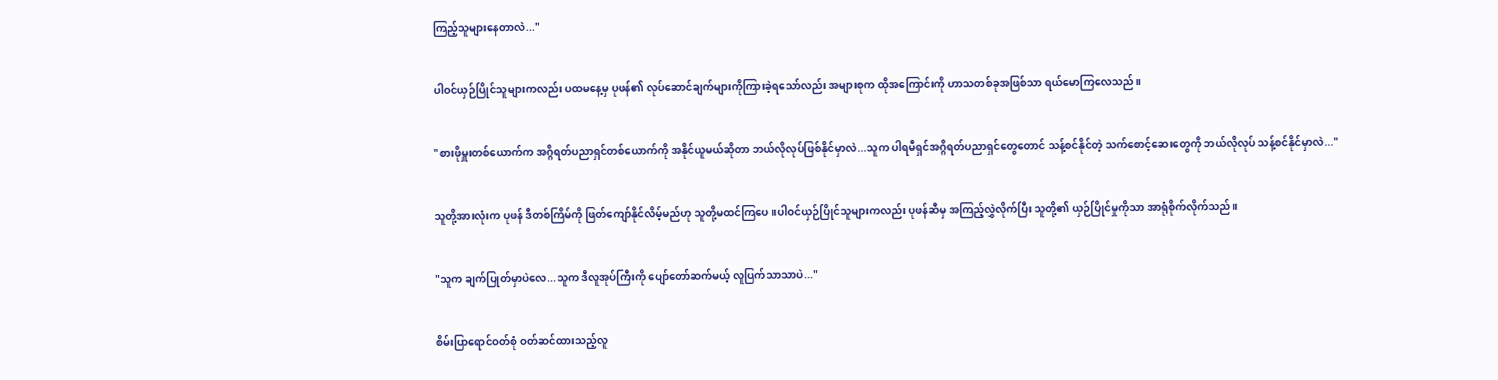ကြည့်သူများနေတာလဲ..."


ပါဝင်ယှဉ်ပြိုင်သူများကလည်း ပထမနေ့မှ ပုဖန်၏ လုပ်ဆောင်ချက်များကိုကြားခဲ့ရသော်လည်း အများစုက ထိုအကြောင်းကို ဟာသတစ်ခုအဖြစ်သာ ရယ်မောကြလေသည်။


"စားဖိုမှူးတစ်ယောက်က အဂ္ဂိရတ်ပညာရှင်တစ်ယောက်ကို အနိုင်ယူမယ်ဆိုတာ ဘယ်လိုလုပ်ဖြစ်နိုင်မှာလဲ...သူက ပါရမီရှင်အဂ္ဂိရတ်ပညာရှင်တွေတောင် သန့်စင်နိုင်တဲ့ သက်စောင့်ဆေးတွေကို ဘယ်လိုလုပ် သန့်စင်နိုင်မှာလဲ..."


သူတို့အားလုံးက ပုဖန် ဒီတစ်ကြိမ်ကို ဖြတ်ကျော်နိုင်လိမ့်မည်ဟု သူတို့မထင်ကြပေ။ပါဝင်ယှဉ်ပြိုင်သူများကလည်း ပုဖန်ဆီမှ အကြည့်လွှဲလိုက်ပြီး သူတို့၏ ယှဉ်ပြိုင်မှုကိုသာ အာရုံစိုက်လိုက်သည်။


"သူက ချက်ပြုတ်မှာပဲလေ...သူက ဒီလူအုပ်ကြီးကို ပျော်တော်ဆက်မယ့် လူပြက်သာသာပဲ..."


စိမ်းပြာရောင်ဝတ်စုံ ဝတ်ဆင်ထားသည့်လူ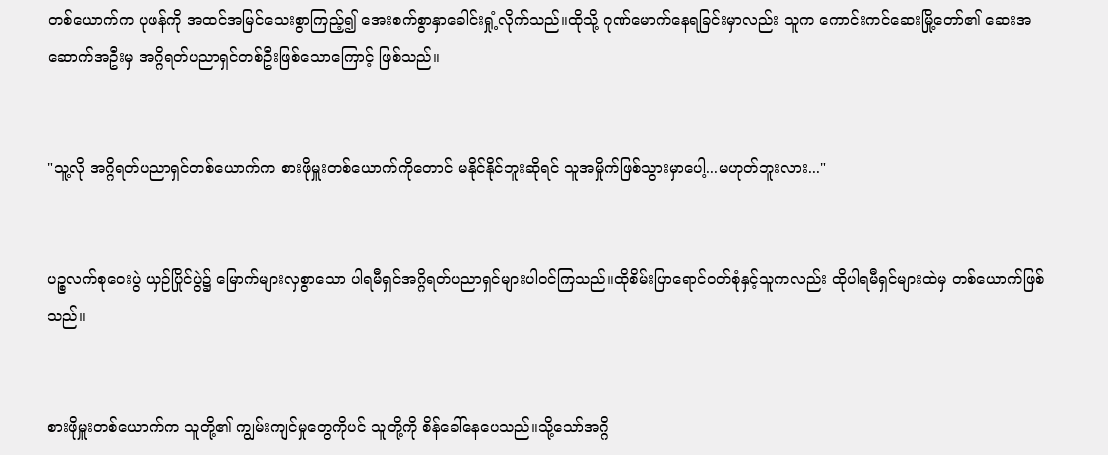တစ်ယောက်က ပုဖန်ကို အထင်အမြင်သေးစွာကြည့်၍ အေးစက်စွာနှာခေါင်းရှုံ့လိုက်သည်။ထိုသို့ ဂုဏ်မောက်နေရခြင်းမှာလည်း သူက ကောင်းကင်ဆေးမြို့တော်၏ ဆေးအဆောက်အဦးမှ အဂ္ဂိရတ်ပညာရှင်တစ်ဦးဖြစ်သောကြောင့် ဖြစ်သည်။


"သူ့လို အဂ္ဂိရတ်ပညာရှင်တစ်ယောက်က စားဖိုမှူးတစ်ယောက်ကိုတောင် မနိုင်နိုင်ဘူးဆိုရင် သူအမှိုက်ဖြစ်သွားမှာပေါ့...မဟုတ်ဘူးလား..."


ပဉ္စလက်စုဝေးပွဲ ယှဉ်ပြိုင်ပွဲ၌ မြောက်များလှစွာသော ပါရမီရှင်အဂ္ဂိရတ်ပညာရှင်များပါဝင်ကြသည်။ထိုစိမ်းပြာရောင်ဝတ်စုံနှင့်သူကလည်း ထိုပါရမီရှင်များထဲမှ တစ်ယောက်ဖြစ်သည်။


စားဖိုမှူးတစ်ယောက်က သူတို့၏ ကျွမ်းကျင်မှုတွေကိုပင် သူတို့ကို စိန်ခေါ်နေပေသည်။သို့သော်အဂ္ဂိ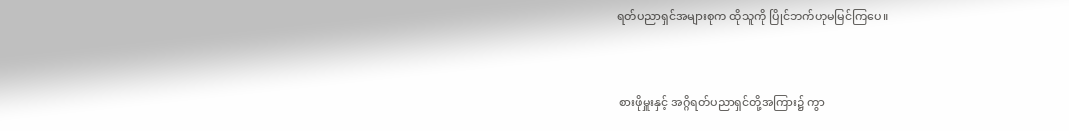ရတ်ပညာရှင်အများစုက ထိုသူကို ပြိုင်ဘက်ဟုမမြင်ကြပေ။


 စားဖိုမှူးနှင့် အဂ္ဂိရတ်ပညာရှင်တို့အကြား၌ ကွာ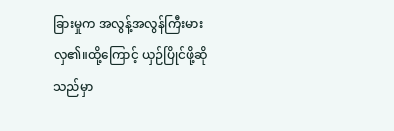ခြားမှုက အလွန့်အလွန်ကြီးမားလှ၏။ထို့ကြောင့် ယှဉ်ပြိုင်ဖို့ဆိုသည်မှာ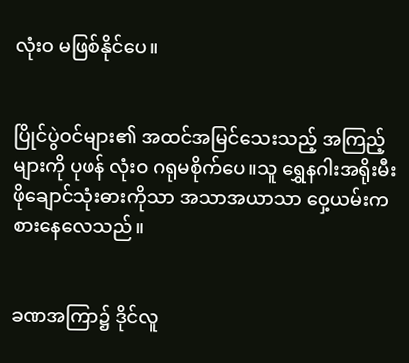လုံးဝ မဖြစ်နိုင်ပေ။


ပြိုင်ပွဲဝင်များ၏ အထင်အမြင်သေးသည့် အကြည့်များကို ပုဖန် လုံးဝ ဂရုမစိုက်ပေ။သူ ရွှေနဂါးအရိုးမီးဖိုချောင်သုံးဓားကိုသာ အသာအယာသာ ဝှေ့ယမ်းကစားနေလေသည်။


ခဏအကြာ၌ ဒိုင်လူ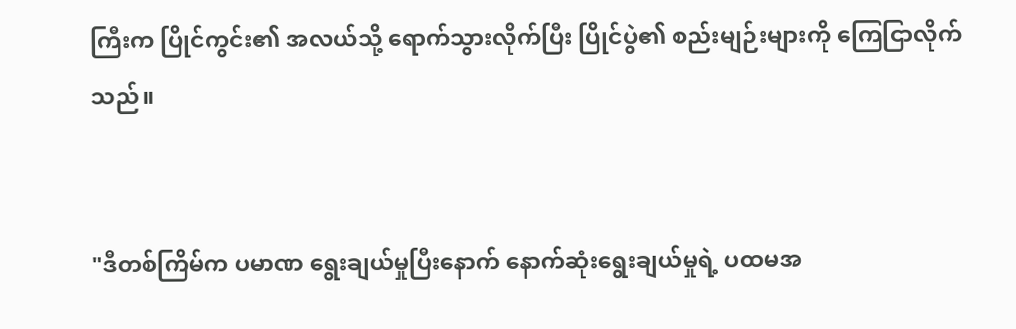ကြီးက ပြိုင်ကွင်း၏ အလယ်သို့ ရောက်သွားလိုက်ပြီး ပြိုင်ပွဲ၏ စည်းမျဉ်းများကို ကြေငြာလိုက်သည်။


"ဒီတစ်ကြိမ်က ပမာဏ ရွေးချယ်မှုပြီးနောက် နောက်ဆုံးရွေးချယ်မှုရဲ့ ပထမအ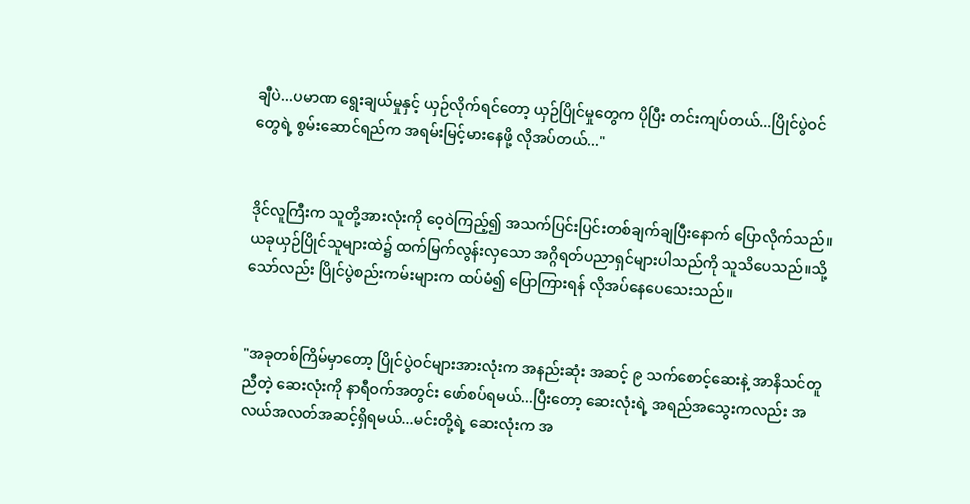ချီပဲ...ပမာဏ ရွေးချယ်မှုနှင့် ယှဉ်လိုက်ရင်တော့ ယှဉ်ပြိုင်မှုတွေက ပိုပြီး တင်းကျပ်တယ်...ပြိုင်ပွဲဝင်တွေရဲ့ စွမ်းဆောင်ရည်က အရမ်းမြင့်မားနေဖို့ လိုအပ်တယ်..."


ဒိုင်လူကြီးက သူတို့အားလုံးကို ဝေ့ဝဲကြည့်၍ အသက်ပြင်းပြင်းတစ်ချက်ချပြီးနောက် ပြောလိုက်သည်။ယခုယှဉ်ပြိုင်သူများထဲ၌ ထက်မြက်လွန်းလှသော အဂ္ဂိရတ်ပညာရှင်များပါသည်ကို သူသိပေသည်။သို့သော်လည်း ပြိုင်ပွဲစည်းကမ်းများက ထပ်မံ၍ ပြောကြားရန် လိုအပ်နေပေသေးသည်။


"အခုတစ်ကြိမ်မှာတော့ ပြိုင်ပွဲဝင်များအားလုံးက အနည်းဆုံး အဆင့် ၉ သက်စောင့်ဆေးနဲ့ အာနိသင်တူညီတဲ့ ဆေးလုံးကို နာရီဝက်အတွင်း ဖော်စပ်ရမယ်...ပြီးတော့ ဆေးလုံးရဲ့ အရည်အသွေးကလည်း အလယ်အလတ်အဆင့်ရှိရမယ်...မင်းတို့ရဲ့ ဆေးလုံးက အ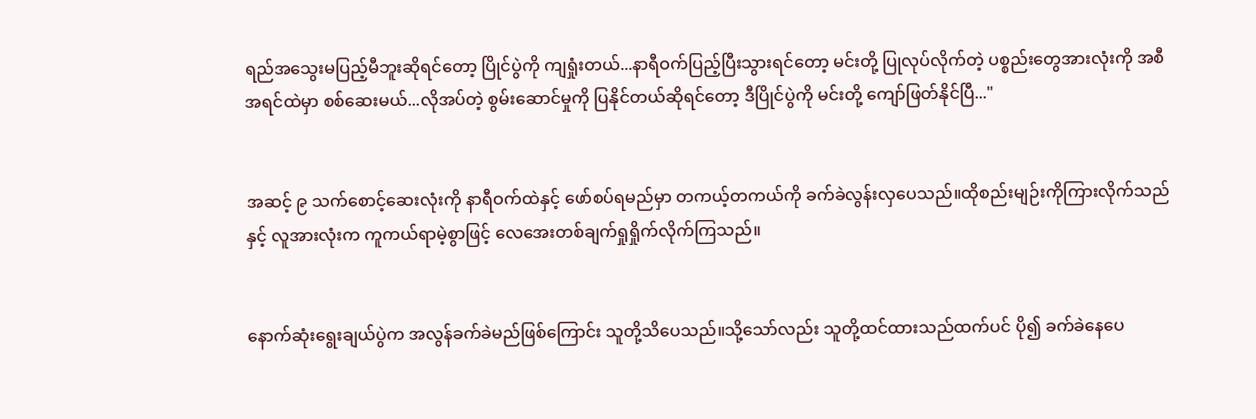ရည်အသွေးမပြည့်မီဘူးဆိုရင်တော့ ပြိုင်ပွဲကို ကျရှုံးတယ်...နာရီဝက်ပြည့်ပြီးသွားရင်တော့ မင်းတို့ ပြုလုပ်လိုက်တဲ့ ပစ္စည်းတွေအားလုံးကို အစီအရင်ထဲမှာ စစ်ဆေးမယ်...လိုအပ်တဲ့ စွမ်းဆောင်မှုကို ပြနိုင်တယ်ဆိုရင်တော့ ဒီပြိုင်ပွဲကို မင်းတို့ ကျော်ဖြတ်နိုင်ပြီ..."


အဆင့် ၉ သက်စောင့်ဆေးလုံးကို နာရီဝက်ထဲနှင့် ဖော်စပ်ရမည်မှာ တကယ့်တကယ်ကို ခက်ခဲလွန်းလှပေသည်။ထိုစည်းမျဉ်းကိုကြားလိုက်သည်နှင့် လူအားလုံးက ကူကယ်ရာမဲ့စွာဖြင့် လေအေးတစ်ချက်ရှုရှိုက်လိုက်ကြသည်။


နောက်ဆုံးရွေးချယ်ပွဲက အလွန်ခက်ခဲမည်ဖြစ်ကြောင်း သူတို့သိပေသည်။သို့သော်လည်း သူတို့ထင်ထားသည်ထက်ပင် ပို၍ ခက်ခဲနေပေ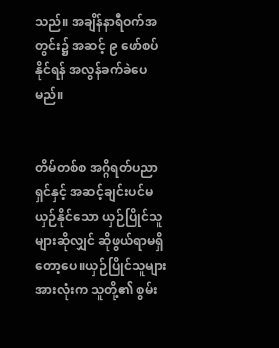သည်။ အချိန်နာရီဝက်အတွင်း၌ အဆင့် ၉ ဖော်စပ်နိုင်ရန် အလွန်ခက်ခဲပေမည်။


တိမ်တစ်စ အဂ္ဂိရတ်ပညာရှင်နှင့် အဆင့်ချင်းပင်မယှဉ်နိုင်သော ယှဉ်ပြိုင်သူများဆိုလျှင် ဆိုဖွယ်ရာမရှိတော့ပေ။ယှဉ်ပြိုင်သူများအားလုံးက သူတို့၏ စွမ်း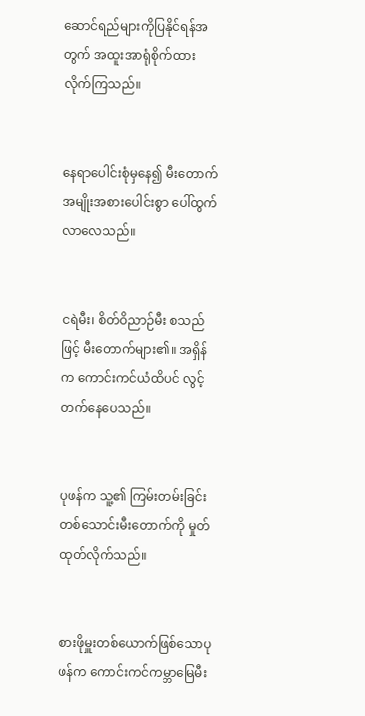ဆောင်ရည်များကိုပြနိုင်ရန်အတွက် အထူးအာရုံစိုက်ထားလိုက်ကြသည်။


နေရာပေါင်းစုံမှနေ၍ မီးတောက်အမျိုးအစားပေါင်းစွာ ပေါ်ထွက်လာလေသည်။


ငရဲမီး၊ စိတ်ဝိညာဉ်မီး စသည်ဖြင့် မီးတောက်များ၏။ အရှိန်က ကောင်းကင်ယံထိပင် လွင့်တက်နေပေသည်။


ပုဖန်က သူ့၏ ကြမ်းတမ်းခြင်းတစ်သောင်းမီးတောက်ကို မှုတ်ထုတ်လိုက်သည်။


စားဖိုမှူးတစ်ယောက်ဖြစ်သောပုဖန်က ကောင်းကင်ကမ္ဘာမြေမီး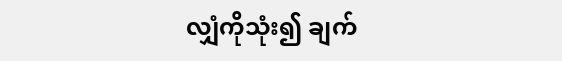လျှံကိုသုံး၍ ချက်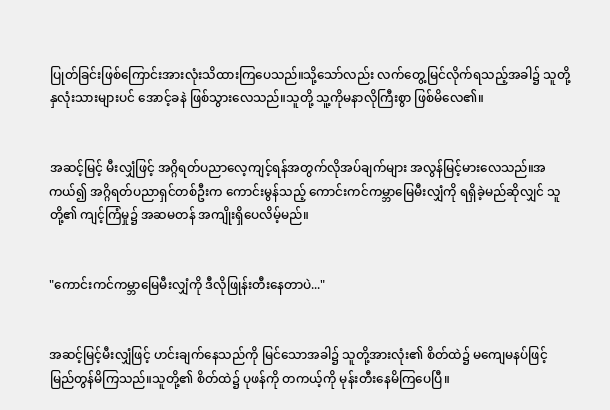ပြုတ်ခြင်းဖြစ်ကြောင်းအားလုံးသိထားကြပေသည်။သို့သော်လည်း လက်တွေ့မြင်လိုက်ရသည့်အခါ၌ သူတို့နှလုံးသားများပင် အောင့်ခနဲ ဖြစ်သွားလေသည်။သူတို့ သူ့ကိုမနာလိုကြီးစွာ ဖြစ်မိလေ၏။


အဆင့်မြင့် မီးလျှံဖြင့် အဂ္ဂိရတ်ပညာလေ့ကျင့်ရန်အတွက်လိုအပ်ချက်များ အလွန်မြင့်မားလေသည်။အကယ်၍ အဂ္ဂိရတ်ပညာရှင်တစ်ဦးက ကောင်းမွန်သည့် ကောင်းကင်ကမ္ဘာမြေမီးလျှံကို ရရှိခဲ့မည်ဆိုလျှင် သူတို့၏ ကျင့်ကြံမှု၌ အဆမတန် အကျိုးရှိပေလိမ့်မည်။


"ကောင်းကင်ကမ္ဘာမြေမီးလျှံကို ဒီလိုဖြုန်းတီးနေတာပဲ..."


အဆင့်မြင့်မီးလျှံဖြင့် ဟင်းချက်နေသည်ကို မြင်သောအခါ၌ သူတို့အားလုံး၏ စိတ်ထဲ၌ မကျေမနပ်ဖြင့် မြည်တွန်မိကြသည်။သူတို့၏ စိတ်ထဲ၌ ပုဖန်ကို တကယ့်ကို မုန်းတီးနေမိကြပေပြီ။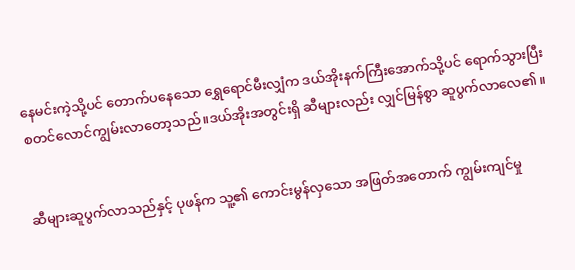နေမင်းကဲ့သို့ပင် တောက်ပနေသော ရွှေရောင်မီးလျှံက ဒယ်အိုးနက်ကြီးအောက်သို့ပင် ရောက်သွားပြီး စတင်လောင်ကျွမ်းလာတော့သည်။ဒယ်အိုးအတွင်းရှိ ဆီများလည်း လျှင်မြန်စွာ ဆူပွက်လာလေ၏။


ဆီများဆူပွက်လာသည်နှင့် ပုဖန်က သူ့၏ ကောင်းမွန်လှသော အဖြတ်အတောက် ကျွမ်းကျင်မှု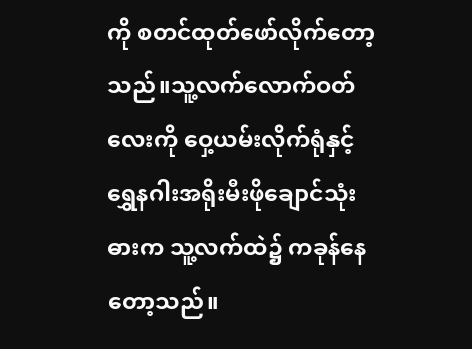ကို စတင်ထုတ်ဖော်လိုက်တော့သည်။သူ့လက်လောက်ဝတ်လေးကို ဝှေ့ယမ်းလိုက်ရုံနှင့် ရွှေနဂါးအရိုးမီးဖိုချောင်သုံးဓားက သူ့လက်ထဲ၌ ကခုန်နေတော့သည်။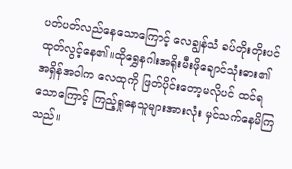ပတ်ပတ်လည်နေသောကြောင့် လေချွန်သံ ခပ်တိုးတိုးပင်ထုတ်လွင့်နေ၏။ထိုရွှေနဂါးအရိုးမီးဖိုချောင်သုံးဓား၏ အရှိန်အဝါက လေထုကို ဖြတ်ပိုင်းတော့မလိုပင် ထင်ရသောကြောင့် ကြည့်ရှုနေသူများအားလုံး မှင်သက်နေမိကြသည်။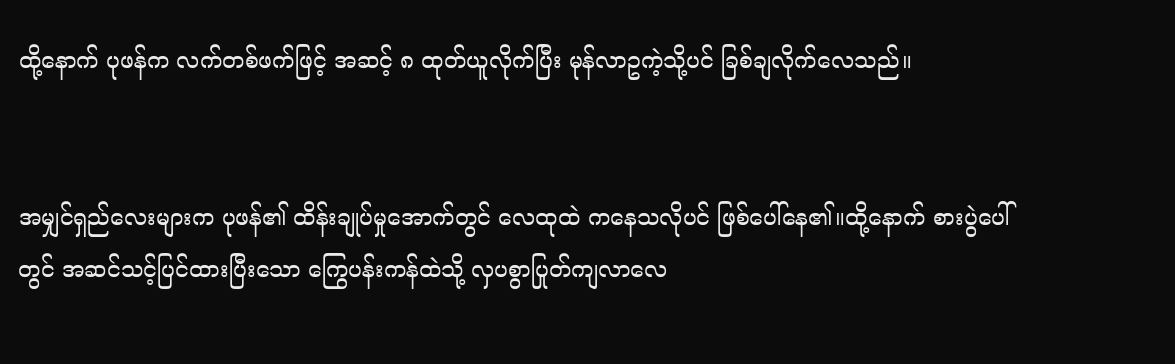ထို့နောက် ပုဖန်က လက်တစ်ဖက်ဖြင့် အဆင့် ၈ ထုတ်ယူလိုက်ပြီး မုန်လာဥကဲ့သို့ပင် ခြစ်ချလိုက်လေသည်။


အမျှင်ရှည်လေးများက ပုဖန်၏ ထိန်းချုပ်မှုအောက်တွင် လေထုထဲ ကနေသလိုပင် ဖြစ်ပေါ်နေ၏။ထို့နောက် စားပွဲပေါ်တွင် အဆင်သင့်ပြင်ထားပြီးသော ကြွေပန်းကန်ထဲသို့ လှပစွာပြုတ်ကျလာလေ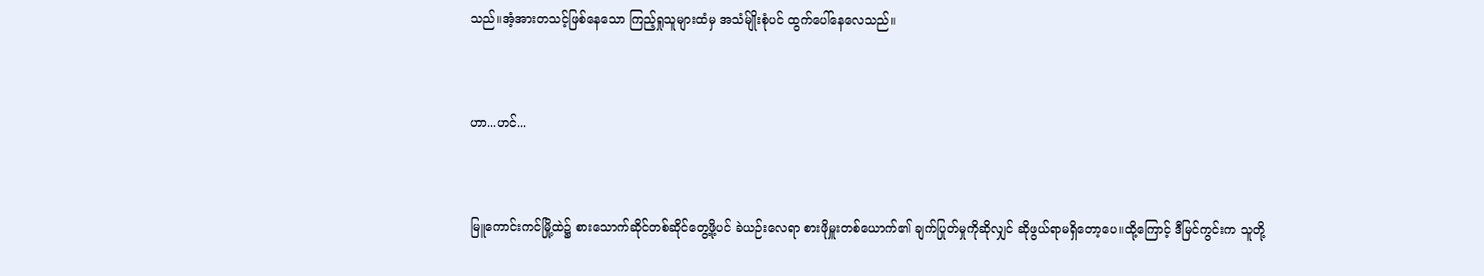သည်။အံ့အားတသင့်ဖြစ်နေသော ကြည့်ရှုသူများထံမှ အသံမ်ျိုးစုံပင် ထွက်ပေါ်နေလေသည်။


ဟာ...ဟင်...


မြူကောင်းကင်မြို့ထဲ၌ စားသောက်ဆိုင်တစ်ဆိုင်တွေ့ဖို့ပင် ခဲယဉ်းလေရာ စားဖိုမှူးတစ်ယောက်၏ ချက်ပြုတ်မှုကိုဆိုလျှင် ဆိုဖွယ်ရာမရှိတော့ပေ။ထို့ကြောင့် ဒီမြင်ကွင်းက သူတို့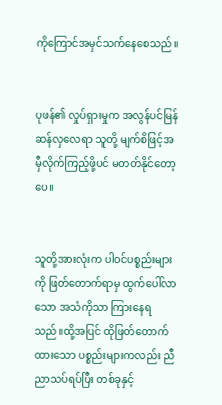ကိုကြောင်အမှင်သက်နေစေသည်။


ပုဖန်၏ လှုပ်ရှားမှုက အလွန်ပင်မြန်ဆန်လှလေရာ သူတို့ မျက်စိဖြင့်အမှီလိုက်ကြည့်ဖို့ပင် မတတ်နိုင်တော့ပေ။


သူတို့အားလုံးက ပါဝင်ပစ္စည်းများကို ဖြတ်တောက်ရာမှ ထွက်ပေါ်လာသော အသံကိုသာ ကြားနေရသည်။ထို့အပြင် ထိုဖြတ်တောက်ထားသော ပစ္စည်းများကလည်း ညီညာသပ်ရပ်ပြီး တစ်ခုနှင့်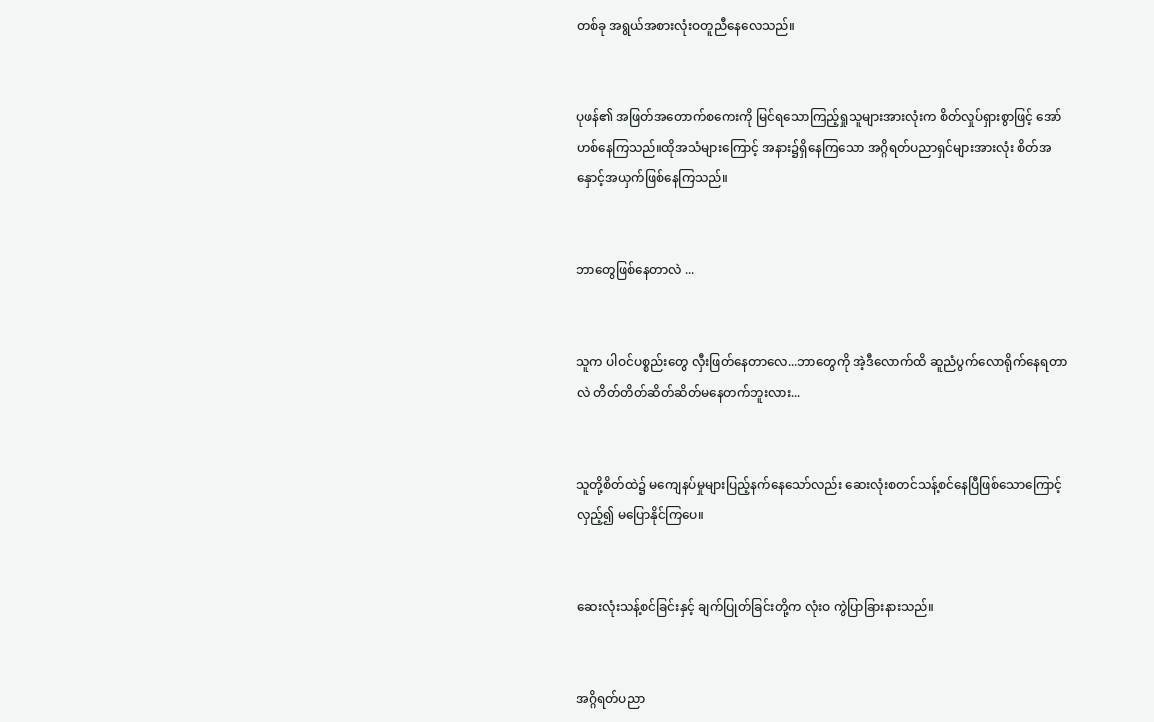တစ်ခု အရွယ်အစားလုံးဝတူညီနေလေသည်။


ပုဖန်၏ အဖြတ်အတောက်စကေးကို မြင်ရသောကြည့်ရှုသူများအားလုံးက စိတ်လှုပ်ရှားစွာဖြင့် အော်ဟစ်နေကြသည်။ထိုအသံများကြောင့် အနား၌ရှိနေကြသော အဂ္ဂိရတ်ပညာရှင်များအားလုံး စိတ်အနှောင့်အယှက်ဖြစ်နေကြသည်။


ဘာတွေဖြစ်နေတာလဲ ...


သူက ပါဝင်ပစ္စည်းတွေ လှီးဖြတ်နေတာလေ...ဘာတွေကို အဲ့ဒီလောက်ထိ ဆူညံပွက်လောရိုက်နေရတာလဲ တိတ်တိတ်ဆိတ်ဆိတ်မနေတက်ဘူးလား...


သူတို့စိတ်ထဲ၌ မကျေနပ်မှုများပြည့်နက်နေသော်လည်း ဆေးလုံးစတင်သန့်စင်နေပြီဖြစ်သောကြောင့် လှည့်၍ မပြောနိုင်ကြပေ။


ဆေးလုံးသန့်စင်ခြင်းနှင့် ချက်ပြုတ်ခြင်းတို့က လုံးဝ ကွဲပြာခြားနားသည်။


အဂ္ဂိရတ်ပညာ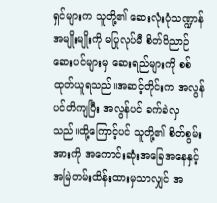ရှင်များက သူတို့၏ ဆေးလုံးပုံသဏ္ဍာန်အမျိုးမျိုးကို မပြုလုပ်မီ စိတ်ဝိညာဉ်ဆေးပင်များမှ ဆေးရည်များကို စစ်ထုတ်ယူရသည်။အဆင့်တိုင်းက အလွန်ပင်တိကျပြီး အလွန်ပင် ခက်ခဲလှသည်။ထို့ကြောင့်ပင် သူတို့၏ စိတ်စွမ်းအားကို အကောင်းဆုံးအခြေအနေနှင့် အမြဲတမ်းထိန်းထားမှသာလျှင် အ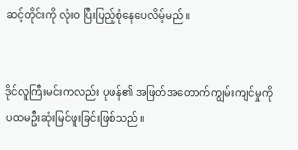ဆင့်တိုင်းကို လုံးဝ ပြီးပြည့်စုံနေပေလိမ့်မည်။


ဒိုင်လူကြီးမင်းကလည်း ပုဖန်၏ အဖြတ်အတောက်ကျွမ်းကျင်မှုကို ပထမဦးဆုံးမြင်ဖူးခြင်းဖြစ်သည်။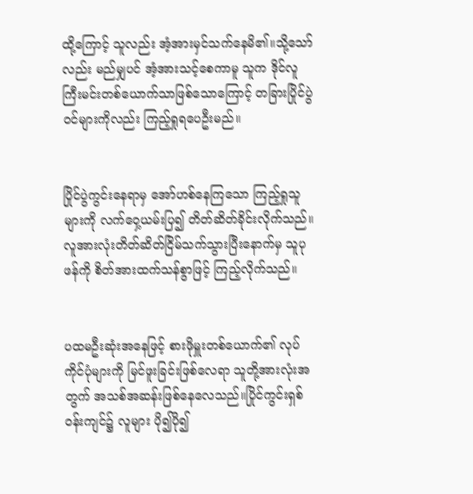ထို့ကြောင့် သူလည်း အံ့အားမှင်သက်နေမိ၏။သို့သော်လည်း မည်မျှပင် အံ့အားသင့်စေကာမူ သူက ဒိုင်လူကြီးမင်းတစ်ယောက်သာဖြစ်သောကြောင့် တခြားပြိုင်ပွဲဝင်များကိုလည်း ကြည့်ရှုရပေဦးမည်။


ပြိုင်ပွဲကွင်းနေရာမှ အော်ဟစ်နေကြသော ကြည့်ရှုသူများကို လက်ဝှေ့ယမ်းပြ၍ တိတ်ဆိတ်ခိုင်းလိုက်သည်။လူအားလုံးတိတ်ဆိတ်ငြိမ်သက်သွားပြီးနောက်မှ သူပုဖန်ကို စိတ်အားထက်သန်စွာဖြင့် ကြည့်လိုက်သည်။


ပထမဦးဆုံးအနေဖြင့် စားဖိုမှူးတစ်ယောက်၏ လုပ်ကိုင်ပုံများကို မြင်ဖူးခြင်းဖြစ်လေရာ သူတို့အားလုံးအတွက် အသစ်အဆန်းဖြစ်နေလေသည်။ပြိုင်ကွင်းရှစ်ဝန်းကျင်၌ လူများ ပို၍ပို၍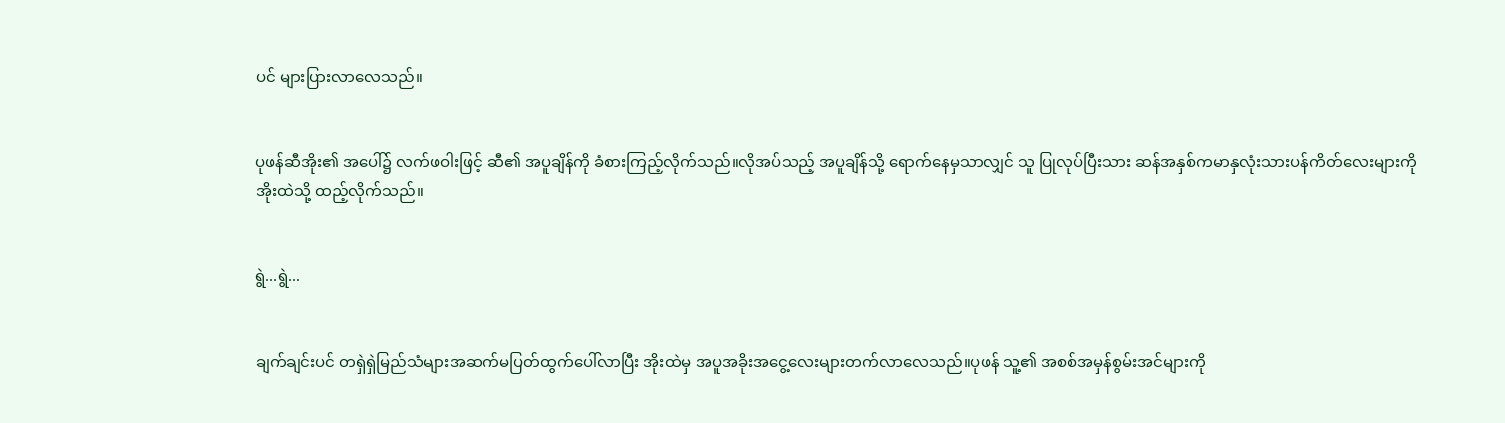ပင် များပြားလာလေသည်။


ပုဖန်ဆီအိုး၏ အပေါ်၌ လက်ဖဝါးဖြင့် ဆီ၏ အပူချိန်ကို ခံစားကြည့်လိုက်သည်။လိုအပ်သည့် အပူချိန်သို့ ရောက်နေမှသာလျှင် သူ ပြုလုပ်ပြီးသား ဆန်အနှစ်ကမာနှလုံးသားပန်ကိတ်လေးများကို အိုးထဲသို့ ထည့်လိုက်သည်။


ရွဲ...ရွဲ...


ချက်ချင်းပင် တရှဲရှဲမြည်သံများအဆက်မပြတ်ထွက်ပေါ်လာပြီး အိုးထဲမှ အပူအခိုးအငွေ့လေးများတက်လာလေသည်။ပုဖန် သူ့၏ အစစ်အမှန်စွမ်းအင်များကို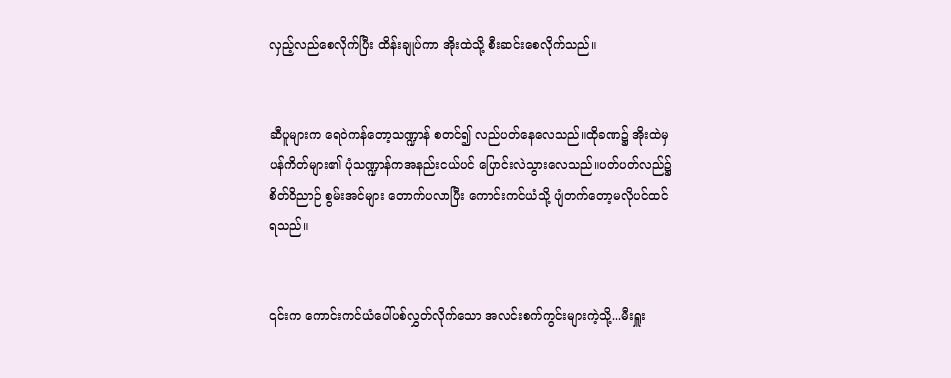လှည့်လည်စေလိုက်ပြီး ထိန်းချုပ်ကာ အိုးထဲသို့ စီးဆင်းစေလိုက်သည်။


ဆီပူများက ရေဝဲကန်တော့သဏ္ဍာန် စတင်၍ လည်ပတ်နေလေသည်။ထိုခဏ၌ အိုးထဲမှ ပန်ကိတ်များ၏ ပုံသဏ္ဍာန်ကအနည်းငယ်ပင် ပြောင်းလဲသွားလေသည်။ပတ်ပတ်လည်၌ စိတ်ဝိညာဉ် စွမ်းအင်များ တောက်ပလာပြီး ကောင်းကင်ယံသို့ ပျံတက်တော့မလိုပင်ထင်ရသည်။


၎င်းက ကောင်းကင်ယံပေါ်ပစ်လွှတ်လိုက်သော အလင်းစက်ကွင်းများကဲ့သို့...မီးရှူး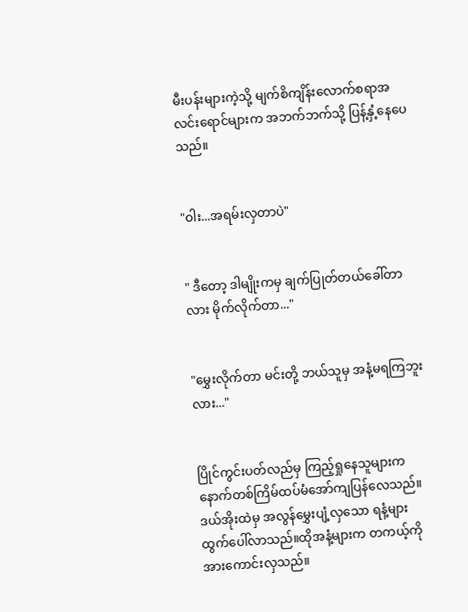မီးပန်းများကဲ့သို့ မျက်စိကျိန်းလောက်စရာအလင်းရောင်များက အဘက်ဘက်သို့ ပြန့်နှံ့နေပေသည်။


"ဝါး...အရမ်းလှတာပဲ"


" ဒီတော့ ဒါမျိုးကမှ ချက်ပြုတ်တယ်ခေါ်တာလား မိုက်လိုက်တာ..."


"မွှေးလိုက်တာ မင်းတို့ ဘယ်သူမှ အနံ့မရကြဘူးလား..."


ပြိုင်ကွင်းပတ်လည်မှ ကြည့်ရှုနေသူများက နောက်တစ်ကြိမ်ထပ်မံအော်ကျပြန်လေသည်။ဒယ်အိုးထဲမှ အလွန်မွှေးပျံ့လှသော ရနံ့များထွက်ပေါ်လာသည်။ထိုအနံ့များက တကယ့်ကို အားကောင်းလှသည်။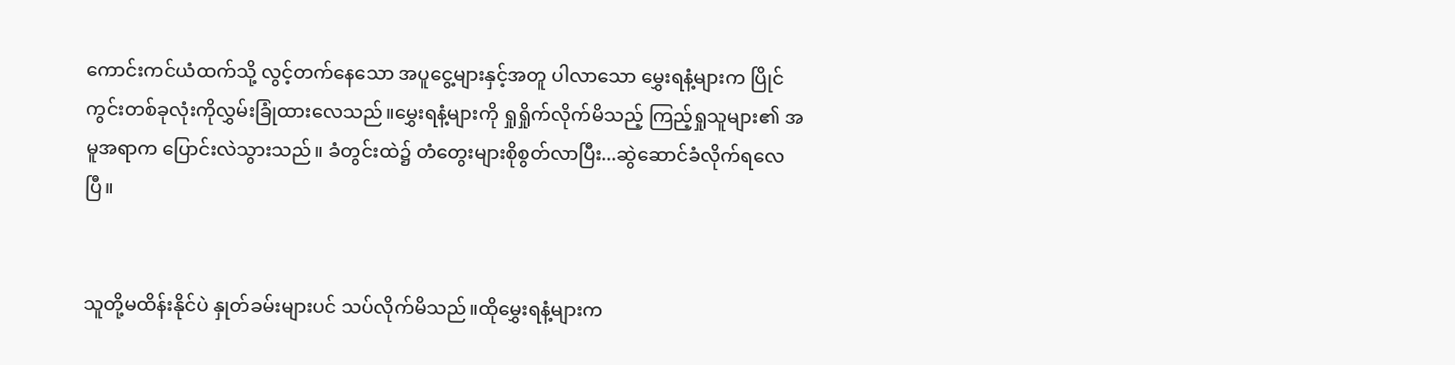ကောင်းကင်ယံထက်သို့ လွင့်တက်နေသော အပူငွေ့များနှင့်အတူ ပါလာသော မွှေးရနံ့များက ပြိုင်ကွင်းတစ်ခုလုံးကိုလွှမ်းခြုံထားလေသည်။မွှေးရနံ့များကို ရှုရှိုက်လိုက်မိသည့် ကြည့်ရှုသူများ၏ အမူအရာက ပြောင်းလဲသွားသည်။ ခံတွင်းထဲ၌ တံတွေးများစိုစွတ်လာပြီး...ဆွဲဆောင်ခံလိုက်ရလေပြီ။


သူတို့မထိန်းနိုင်ပဲ နှုတ်ခမ်းများပင် သပ်လိုက်မိသည်။ထိုမွှေးရနံ့များက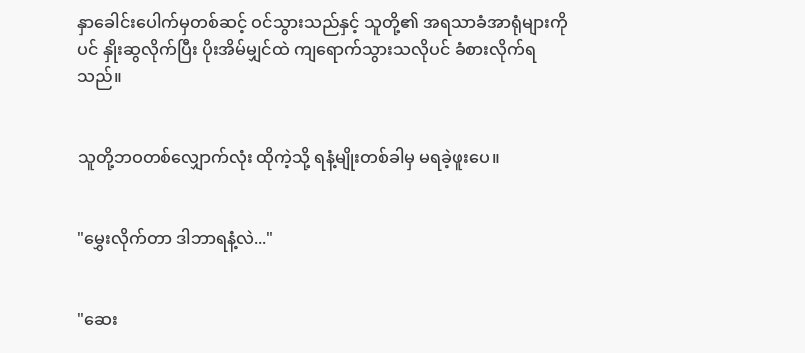နှာခေါင်းပေါက်မှတစ်ဆင့် ဝင်သွားသည်နှင့် သူတို့၏ အရသာခံအာရုံများကိုပင် နှိုးဆွလိုက်ပြီး ပိုးအိမ်မျှင်ထဲ ကျရောက်သွားသလိုပင် ခံစားလိုက်ရသည်။


သူတို့ဘဝတစ်လျှောက်လုံး ထိုကဲ့သို့ ရနံ့မျိုးတစ်ခါမှ မရခဲ့ဖူးပေ။


"မွှေးလိုက်တာ ဒါဘာရနံ့လဲ..."


"ဆေး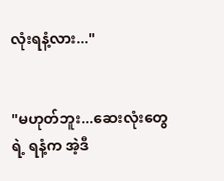လုံးရနံ့လား..."


"မဟုတ်ဘူး...ဆေးလုံးတွေရဲ့ ရနံ့က အဲ့ဒီ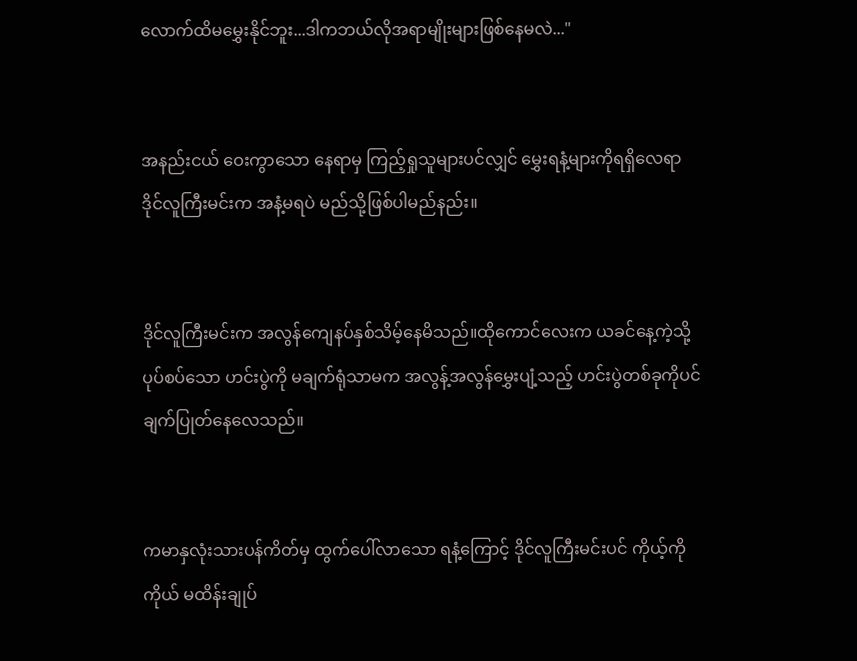လောက်ထိမမွှေးနိုင်ဘူး...ဒါကဘယ်လိုအရာမျိုးများဖြစ်နေမလဲ..."


အနည်းငယ် ဝေးကွာသော နေရာမှ ကြည့်ရှုသူများပင်လျှင် မွှေးရနံ့များကိုရရှိလေရာ ဒိုင်လူကြီးမင်းက အနံ့မရပဲ မည်သို့ဖြစ်ပါမည်နည်း။


ဒိုင်လူကြီးမင်းက အလွန်ကျေနပ်နှစ်သိမ့်နေမိသည်။ထိုကောင်လေးက ယခင်နေ့ကဲ့သို့ ပုပ်စပ်သော ဟင်းပွဲကို မချက်ရုံသာမက အလွန့်အလွန်မွှေးပျံ့သည့် ဟင်းပွဲတစ်ခုကိုပင် ချက်ပြုတ်နေလေသည်။


ကမာနှလုံးသားပန်ကိတ်မှ ထွက်ပေါ်လာသော ရနံ့ကြောင့် ဒိုင်လူကြီးမင်းပင် ကိုယ့်ကိုကိုယ် မထိန်းချုပ်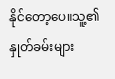နိုင်တော့ပေ။သူ့၏ နှုတ်ခမ်းများ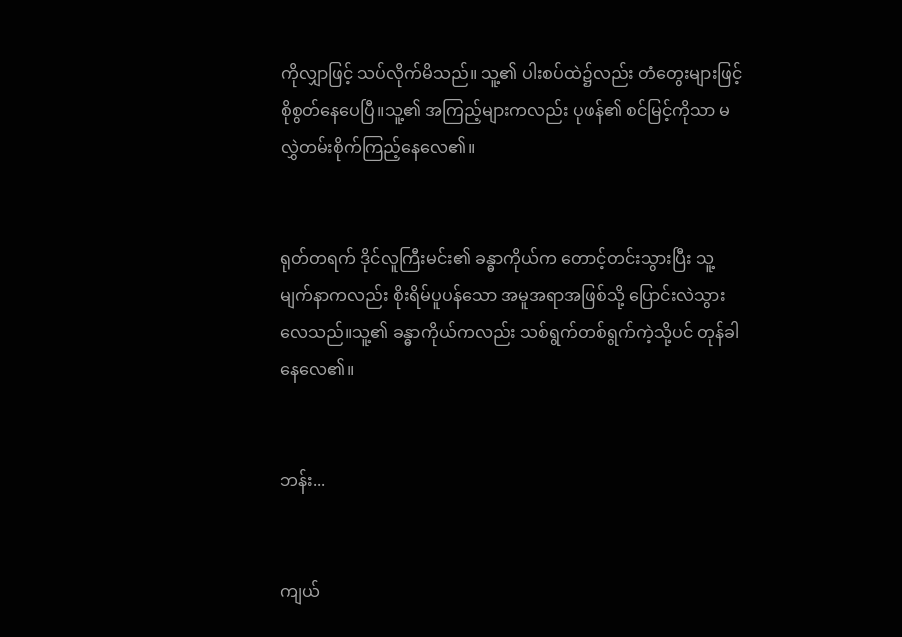ကိုလျှာဖြင့် သပ်လိုက်မိသည်။ သူ့၏ ပါးစပ်ထဲ၌လည်း တံတွေးများဖြင့် စိုစွတ်နေပေပြီ။သူ့၏ အကြည့်များကလည်း ပုဖန်၏ စင်မြင့်ကိုသာ မလွှဲတမ်းစိုက်ကြည့်နေလေ၏။


ရုတ်တရက် ဒိုင်လူကြီးမင်း၏ ခန္ဓာကိုယ်က တောင့်တင်းသွားပြီး သူ့မျက်နာကလည်း စိုးရိမ်ပူပန်သော အမူအရာအဖြစ်သို့ ပြောင်းလဲသွားလေသည်။သူ့၏ ခန္ဓာကိုယ်ကလည်း သစ်ရွက်တစ်ရွက်ကဲ့သို့ပင် တုန်ခါနေလေ၏။


ဘန်း...


ကျယ်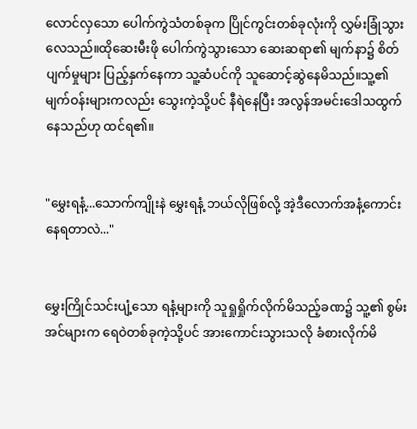လောင်လှသော ပေါက်ကွဲသံတစ်ခုက ပြိုင်ကွင်းတစ်ခုလုံးကို လွှမ်းခြုံသွားလေသည်။ထိုဆေးမီးဖို ပေါက်ကွဲသွားသော ဆေးဆရာ၏ မျက်နာ၌ စိတ်ပျက်မှုများ ပြည့်နှက်နေကာ သူ့ဆံပင်ကို သူဆောင့်ဆွဲနေမိသည်။သူ့၏ မျက်ဝန်းများကလည်း သွေးကဲ့သို့ပင် နီရဲနေပြီး အလွန်အမင်းဒေါသထွက်နေသည်ဟု ထင်ရ၏။


"မွှေးရနံ့...သောက်ကျိုးနဲ မွှေးရနံ့ ဘယ်လိုဖြစ်လို့ အဲ့ဒီလောက်အနံ့ကောင်းနေရတာလဲ..."


မွှေးကြိုင်သင်းပျံ့သော ရနံ့များကို သူရှုရှိုက်လိုက်မိသည့်ခဏ၌ သူ့၏ စွမ်းအင်များက ရေဝဲတစ်ခုကဲ့သို့ပင် အားကောင်းသွားသလို ခံစားလိုက်မိ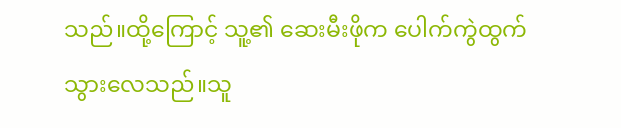သည်။ထို့ကြောင့် သူ့၏ ဆေးမီးဖိုက ပေါက်ကွဲထွက်သွားလေသည်။သူ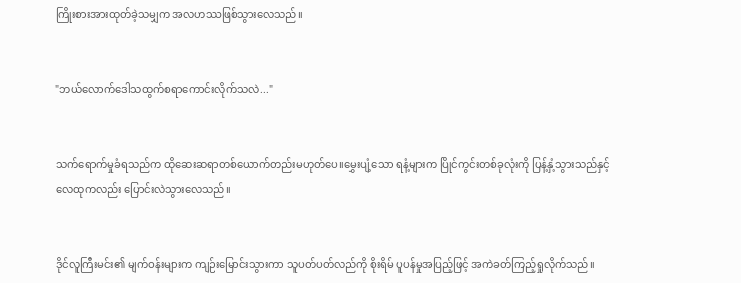ကြိုးစားအားထုတ်ခဲ့သမျှက အလဟဿဖြစ်သွားလေသည်။


"ဘယ်လောက်ဒေါသထွက်စရာကောင်းလိုက်သလဲ..."


သက်ရောက်မှုခံရသည်က ထိုဆေးဆရာတစ်ယောက်တည်းမဟုတ်ပေ။မွှေးပျံ့သော ရနံ့များက ပြိုင်ကွင်းတစ်ခုလုံးကို ပြန့်နှံ့သွားသည်နှင့် လေထုကလည်း ပြောင်းလဲသွားလေသည်။


ဒိုင်လူကြီးမင်း၏ မျက်ဝန်းများက ကျဉ်းမြောင်းသွားကာ သူပတ်ပတ်လည်ကို စိုးရိမ် ပူပန်မှုအပြည့်ဖြင့် အကဲခတ်ကြည့်ရှုလိုက်သည်။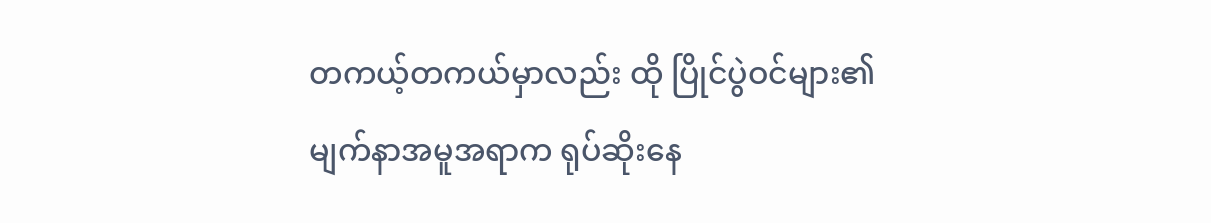တကယ့်တကယ်မှာလည်း ထို ပြိုင်ပွဲဝင်များ၏ မျက်နာအမူအရာက ရုပ်ဆိုးနေ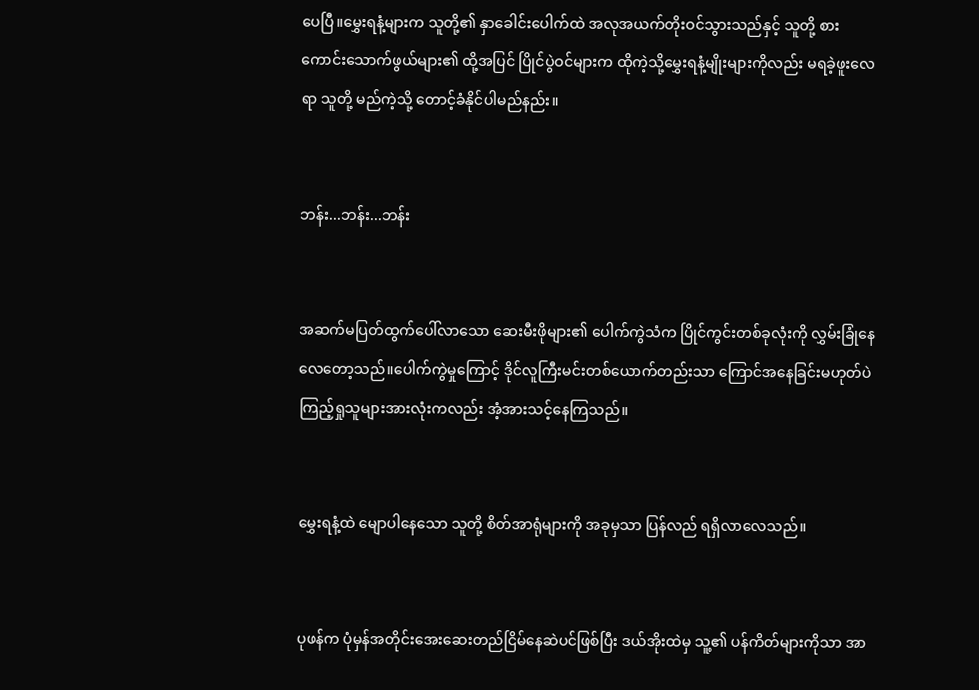ပေပြီ။မွှေးရနံ့များက သူတို့၏ နှာခေါင်းပေါက်ထဲ အလုအယက်တိုးဝင်သွားသည်နှင့် သူတို့ စားကောင်းသောက်ဖွယ်များ၏ ထို့အပြင် ပြိုင်ပွဲဝင်များက ထိုကဲ့သို့မွှေးရနံ့မျိုးများကိုလည်း မရခဲ့ဖူးလေရာ သူတို့ မည်ကဲ့သို့ တောင့်ခံနိုင်ပါမည်နည်း။


ဘန်း...ဘန်း...ဘန်း


အဆက်မပြတ်ထွက်ပေါ်လာသော ဆေးမီးဖိုများ၏ ပေါက်ကွဲသံက ပြိုင်ကွင်းတစ်ခုလုံးကို လွှမ်းခြုံနေလေတော့သည်။ပေါက်ကွဲမှုကြောင့် ဒိုင်လူကြီးမင်းတစ်ယောက်တည်းသာ ကြောင်အနေခြင်းမဟုတ်ပဲ ကြည့်ရှုသူများအားလုံးကလည်း အံ့အားသင့်နေကြသည်။


မွှေးရနံ့ထဲ မျောပါနေသော သူတို့ စိတ်အာရုံများကို အခုမှသာ ပြန်လည် ရရှိလာလေသည်။


ပုဖန်က ပုံမှန်အတိုင်းအေးဆေးတည်ငြိမ်နေဆဲပင်ဖြစ်ပြီး ဒယ်အိုးထဲမှ သူ့၏ ပန်ကိတ်များကိုသာ အာ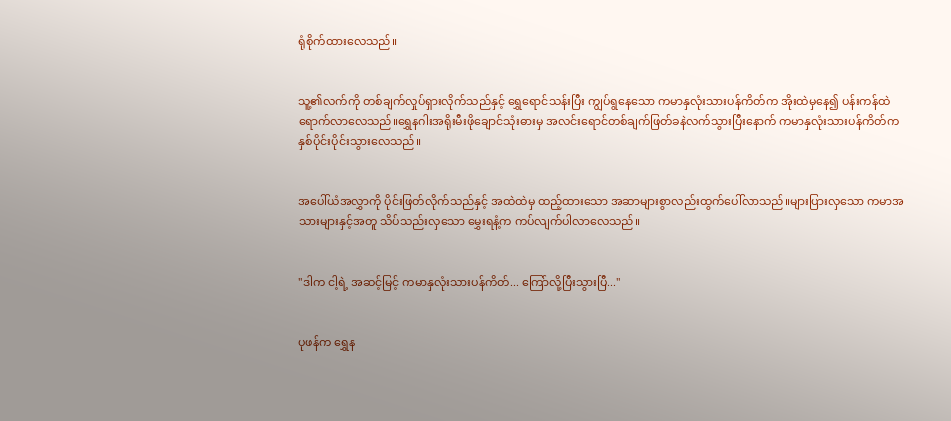ရုံစိုက်ထားလေသည်။


သူ့၏လက်ကို တစ်ချက်လှုပ်ရှားလိုက်သည်နှင့် ရွှေရောင်သန်းပြီး ကျွပ်ရွနေသော ကမာနှလုံးသားပန်ကိတ်က အိုးထဲမှနေ၍ ပန်းကန်ထဲရောက်လာလေသည်။ရွှေနဂါးအရိုးမီးဖိုချောင်သုံးဓားမှ အလင်းရောင်တစ်ချက်ဖြတ်ခနဲလက်သွားပြီးနောက် ကမာနှလုံးသားပန်ကိတ်က နှစ်ပိုင်းပိုင်းသွားလေသည်။


အပေါ်ယံအလွှာကို ပိုင်းဖြတ်လိုက်သည်နှင့် အထဲထဲမှ ထည့်ထားသော အဆာများစွာလည်းထွက်ပေါ်လာသည်။များပြားလှသော ကမာအသားများနှင့်အတူ သိပ်သည်းလှသော မွှေးရနံ့က ကပ်လျက်ပါလာလေသည်။


"ဒါက ငါ့ရဲ့ အဆင့်မြင့် ကမာနှလုံးသားပန်ကိတ်... ကြော်လို့ပြီးသွားပြီ..."


ပုဖန်က ရွှေန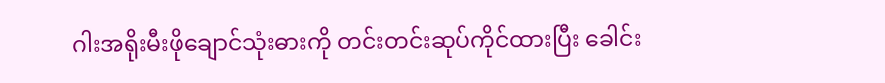ဂါးအရိုးမီးဖိုချောင်သုံးဓားကို တင်းတင်းဆုပ်ကိုင်ထားပြီး ခေါင်း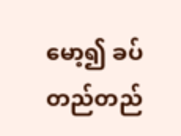မော့၍ ခပ်တည်တည်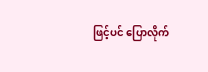ဖြင့်ပင် ပြောလိုက်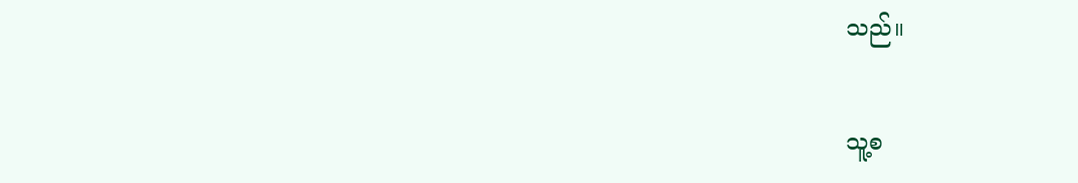သည်။


သူ့စ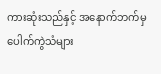ကားဆုံးသည်နှင့် အနောက်ဘက်မှ ပေါက်ကွဲသံများ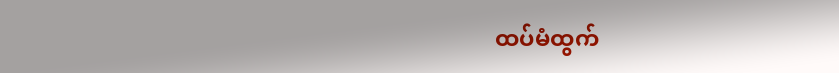ထပ်မံထွက်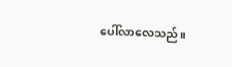ပေါ်လာလေသည်။